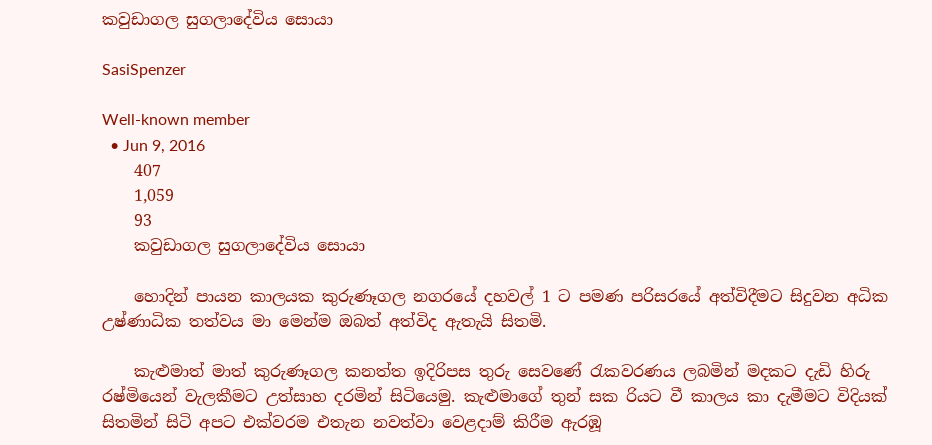කවුඩාගල සුගලාදේවිය සොයා

SasiSpenzer

Well-known member
  • Jun 9, 2016
    407
    1,059
    93
    කවුඩාගල සුගලාදේවිය සොයා

    හොදින් පායන කාලයක කුරුණෑගල නගරයේ දහවල් 1 ට පමණ පරිසරයේ අත්විදීමට සිදුවන අධික උෂ්ණාධික තත්වය මා මෙන්ම ඔබත් අත්විද ඇතැයි සිතමි.

    කැළුමාත් මාත් කුරුණෑගල කනත්ත ඉදිරිපස තුරු සෙවණේ රැකවරණය ලබමින් මදකට දැඩි හිරු රෂ්මියෙන් වැලකීමට උත්සාහ දරමින් සිටියෙමු. කැළුමාගේ තුන් සක රියට වී කාලය කා දැමීමට විදියක් සිතමින් සිටි අපට එක්වරම එතැන නවත්වා වෙළදාම් කිරීම ඇරඹූ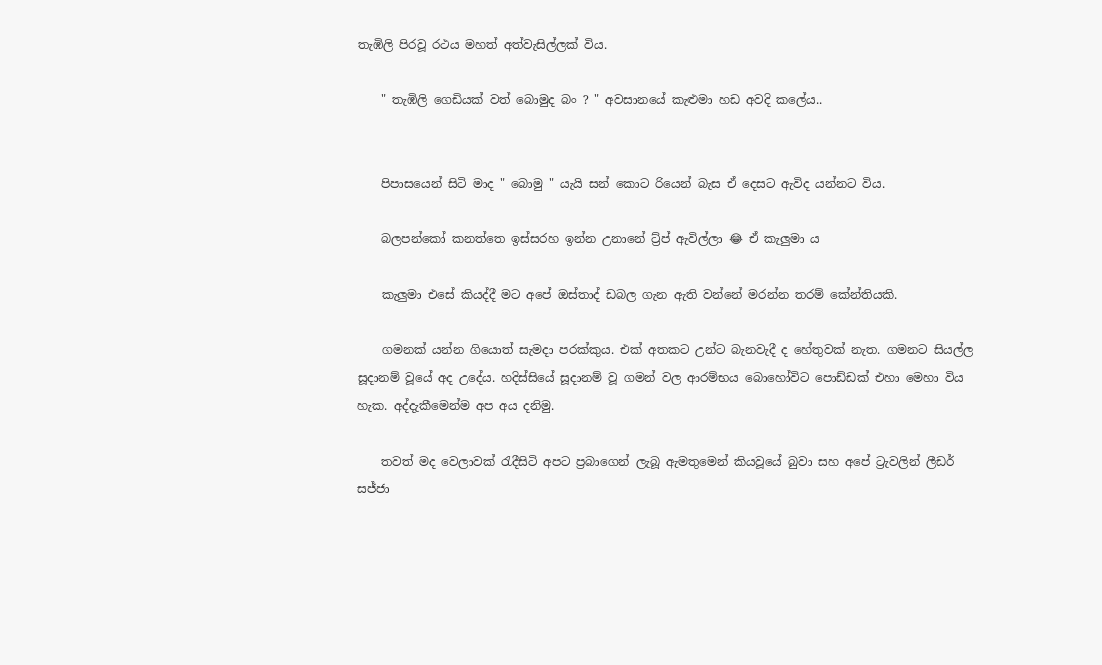තැඹිලි පිරවූ රථය මහත් අත්වැසිල්ලක් විය.

    " තැඹිලි ගෙඩියක් වත් බොමුද බං ? " අවසානයේ කැළුමා හඩ අවදි කලේය..


    පිපාසයෙන් සිටි මාද " බොමු " යැයි සන් කොට රියෙන් බැස ඒ දෙසට ඇවිද යන්නට විය.

    බලපන්කෝ කනත්තෙ ඉස්සරහ ඉන්න උනානේ ට්‍ර්ප් ඇවිල්ලා 😂 ඒ කැලුමා ය

    කැලුමා එසේ කියද්දී මට අපේ ඔස්තාද් ඩබල ගැන ඇති වන්නේ මරන්න තරම් කේන්තියකි.

    ගමනක් යන්න ගියොත් සැමදා පරක්කුය. එක් අතකට උන්ට බැනවැදී ද හේතුවක් නැත. ගමනට සියල්ල සූදානම් වූයේ අද උදේය. හදිස්සියේ සූදානම් වූ ගමන් වල ආරම්භය බොහෝවිට පොඩ්ඩක් එහා මෙහා විය හැක. අද්දැකීමෙන්ම අප අය දනිමු.

    තවත් මද වෙලාවක් රැදීසිටි අපට ප්‍රබාගෙන් ලැබූ ඇමතුමෙන් කියවූයේ බුවා සහ අපේ ට්‍රැවලින් ලීඩර් සජ්ජා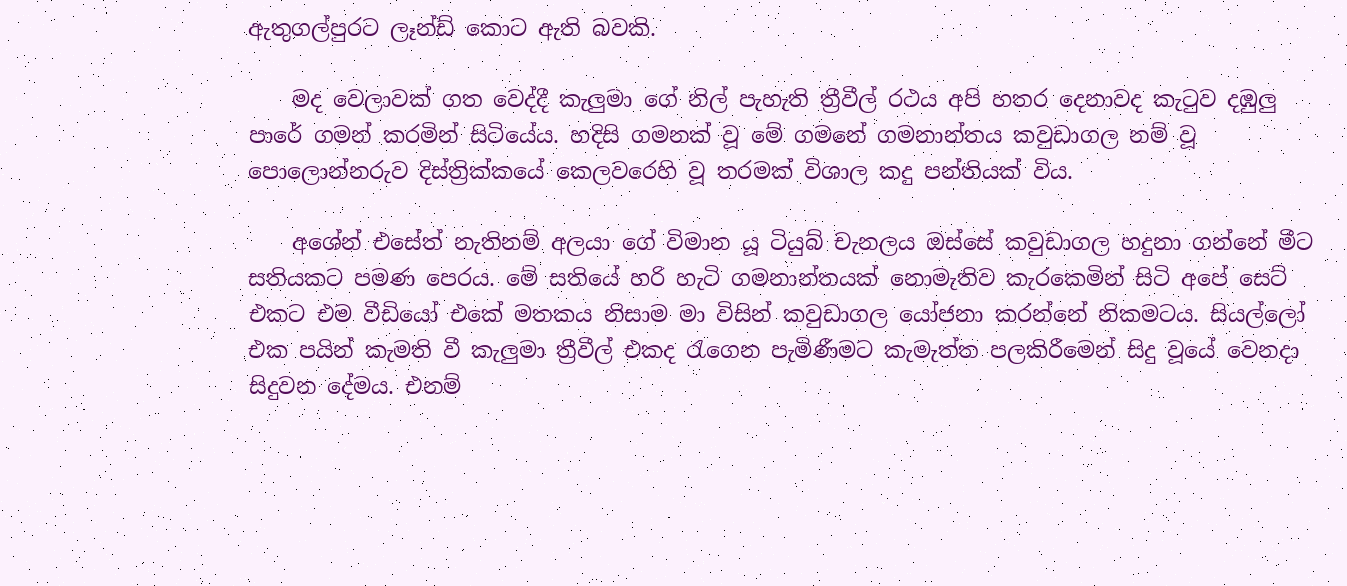ඇතුගල්පුරට ලෑන්ඩ් කොට ඇති බවකි.

    මද වෙලාවක් ගත වෙද්දී කැලුමා ගේ නිල් පැහැති ත්‍රීවීල් රථය අපි හතර දෙනාවද කැටුව දඹුලු පාරේ ගමන් කරමින් සිටියේය. හදිසි ගමනක් වූ මේ ගමනේ ගමනාන්තය කවුඩාගල නම් වූ පොලොන්නරුව දිස්ත්‍රික්කයේ කෙලවරෙහි වූ තරමක් විශාල කදු පන්තියක් විය.

    අශේන් එසේත් නැතිනම් අලයා ගේ විමාන යූ ටියුබ් චැනලය ඔස්සේ කවුඩාගල හදුනා ගන්නේ මීට සතියකට පමණ පෙරය. මේ සතියේ හරි හැටි ගමනාන්තයක් නොමැතිව කැරකෙමින් සිටි අපේ සෙට් එකට එම වීඩියෝ එකේ මතකය නිසාම මා විසින් කවුඩාගල යෝජනා කරන්නේ නිකමටය. සියල්ලෝ එක පයින් කැමති වී කැලුමා ත්‍රීවීල් එකද රැගෙන පැමිණීමට කැමැත්ත පලකිරීමෙන් සිදු වූයේ වෙනදා සිදුවන දේමය. එනම්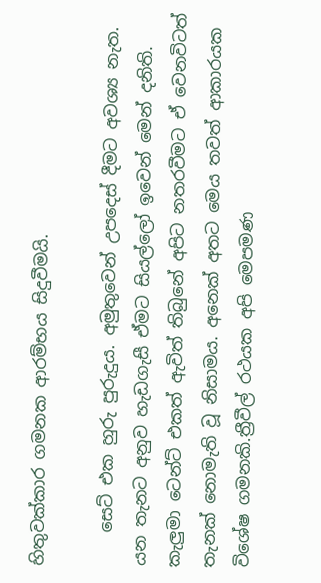හිතුවක්කාර ගමනක ආරම්භය සිදුවීමයි.

    සෙට් එක හුරු පුරුදුය. අමුතුවෙන් උපදෙස් දීමට අවශ්‍ය නැත. යන තැනට අනුව හැඩගැසී ඒමට සියල්ලෝ ඉවෙන් මෙන් දනිති. කැලුමා ටෙන්ට් එකත් ඇවිත් තිබුනේ අපිට නතරවීමට ඒ වෙනවිටත් තැනක් නොමැති වූ නිසාමය. අනෙක් අතට මෙය තවත් ආකාරයක විශේෂ ගමනකි.ත්‍රීවීල් රථයක අපි මෙපමණ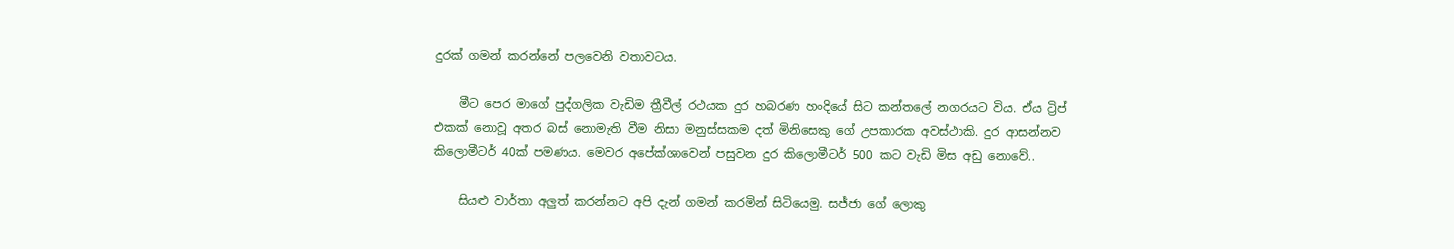දුරක් ගමන් කරන්නේ පලවෙනි වතාවටය.

    මීට පෙර මාගේ පුද්ගලික වැඩිම ත්‍රීවීල් රථයක දුර හබරණ හංදියේ සිට කන්තලේ නගරයට විය. ඒය ට්‍රිප් එකක් නොවූ අතර බස් නොමැති වීම නිසා මනුස්සකම දත් මිනිසෙකු ගේ උපකාරක අවස්ථාකි. දුර ආසන්නව කිලොමීටර් 40ක් පමණය. මෙවර අපේක්ශාවෙන් පසුවන දුර කිලොමීටර් 500 කට වැඩි මිස අඩු නොවේ..

    සියළු වාර්තා අලුත් කරන්නට අපි දැන් ගමන් කරමින් සිටියෙමු. සජ්ජා ගේ ලොකු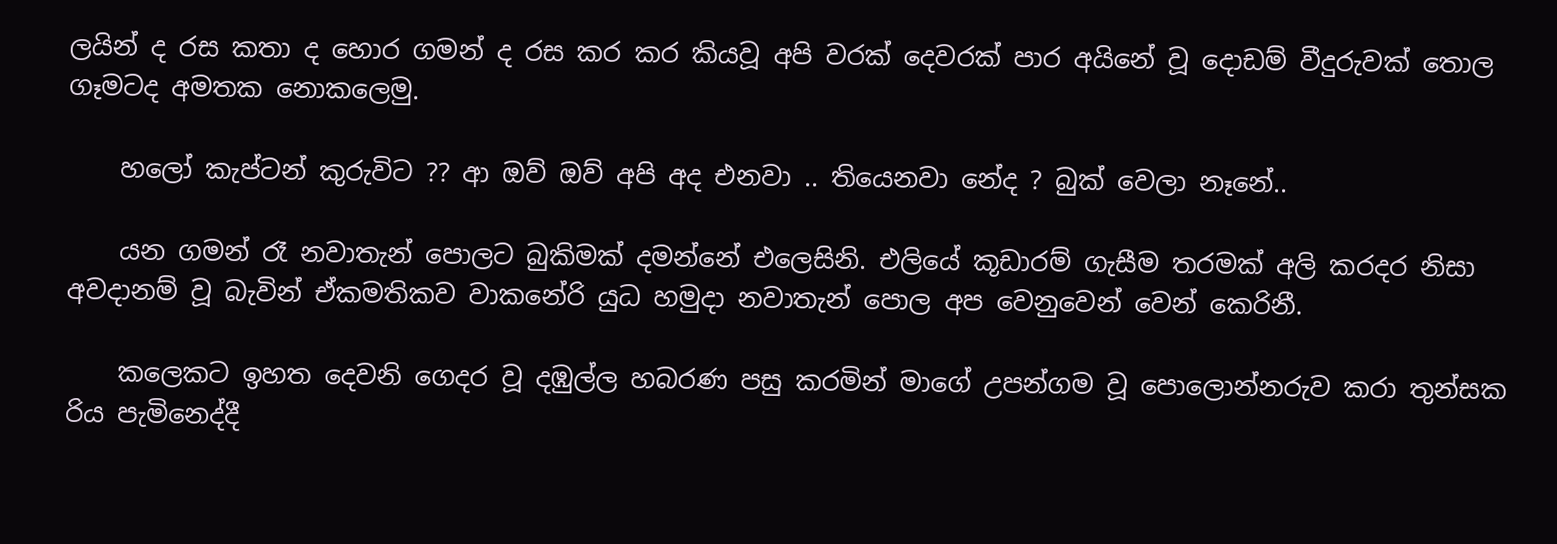ලයින් ද රස කතා ද හොර ගමන් ද රස කර කර කියවූ අපි වරක් දෙවරක් පාර අයිනේ වූ දොඩම් වීදුරුවක් තොල ගෑමටද අමතක නොකලෙමු.

    හලෝ කැප්ටන් කුරුවිට ?? ආ ඔව් ඔව් අපි අද එනවා .. තියෙනවා නේද ? බුක් වෙලා නෑනේ..

    යන ගමන් රෑ නවාතැන් පොලට බුකිමක් දමන්නේ එලෙසිනි. එලියේ කූඩාරම් ගැසීම තරමක් අලි කරදර නිසා අවදානම් වූ බැවින් ඒකමතිකව වාකනේරි යුධ හමුදා නවාතැන් පොල අප වෙනුවෙන් වෙන් කෙරිනී.

    කලෙකට ඉහත දෙවනි ගෙදර වූ දඹුල්ල හබරණ පසු කරමින් මාගේ උපන්ගම වූ පොලොන්නරුව කරා තුන්සක රිය පැමිනෙද්දී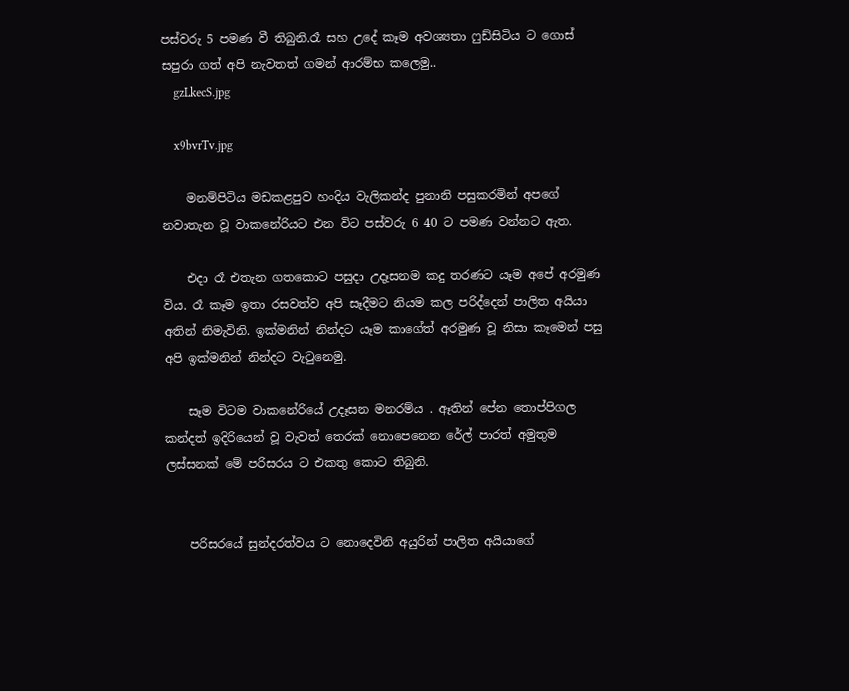පස්වරු 5 පමණ වී තිබුනි.රෑ සහ උදේ කෑම අවශ්‍යතා ෆුඩ්සිටිය ට ගොස් සපුරා ගත් අපි නැවතත් ගමන් ආරම්භ කලෙමු..
    gzLkecS.jpg

    x9bvrTv.jpg

    මනම්පිටිය මඩකළපුව හංදිය වැලිකන්ද පුනානි පසුකරමින් අපගේ නවාතැන වූ වාකනේරියට එන විට පස්වරු 6 40 ට පමණ වන්නට ඇත.

    එදා රෑ එතැන ගතකොට පසුදා උදෑසනම කදු තරණට යෑම අපේ අරමුණ විය. රෑ කෑම ඉතා රසවත්ව අපි සෑදීමට නියම කල පරිද්දෙන් පාලිත අයියා අතින් නිමැවිනි. ඉක්මනින් නින්දට යෑම කාගේත් අරමුණ වූ නිසා කෑමෙන් පසු අපි ඉක්මනින් නින්දට වැටුනෙමු.

    සෑම විටම වාකනේරියේ උදෑසන මනරම්ය . ඈතින් පේන තොප්පිගල කන්දත් ඉදිරියෙන් වූ වැවත් තෙරක් නොපෙනෙන රේල් පාරත් අමුතුම ලස්සනක් මේ පරිසරය ට එකතු කොට තිබුනි.


    පරිසරයේ සුන්දරත්වය ට නොදෙවිනි අයුරින් පාලිත අයියාගේ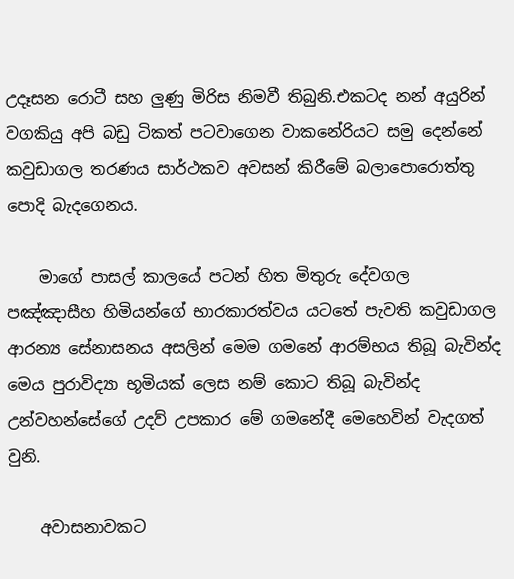උදෑසන රොටී සහ ලුණු මිරිස නිමවී තිබුනි.එකටද නන් අයුරින් වගකියු අපි බඩු ටිකත් පටවාගෙන වාකනේරියට සමු දෙන්නේ කවුඩාගල තරණය සාර්ථකව අවසන් කිරීමේ බලාපොරොත්තු පොදි බැදගෙනය.

    මාගේ පාසල් කාලයේ පටන් හිත මිතුරු දේවගල පඤ්ඤාසීහ හිමියන්ගේ භාරකාරත්වය යටතේ පැවති කවුඩාගල ආරන්‍ය සේනාසනය අසලින් මෙම ගමනේ ආරම්භය තිබූ බැවින්ද මෙය පුරාවිද්‍යා භූමියක් ලෙස නම් කොට තිබූ බැවින්ද උන්වහන්සේගේ උදව් උපකාර මේ ගමනේදී මෙහෙවින් වැදගත් වුනි.

    අවාසනාවකට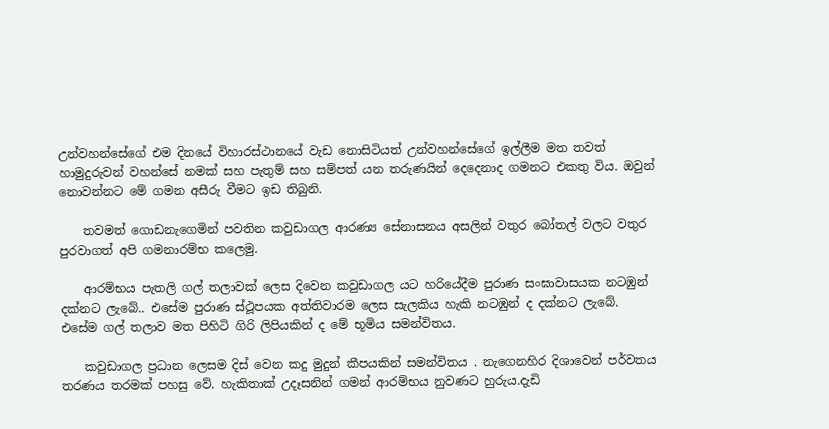උන්වහන්සේගේ එම දිනයේ විහාරස්ථානයේ වැඩ නොසිටියත් උන්වහන්සේගේ ඉල්ලීම මත තවත් හාමුදුරුවන් වහන්සේ නමක් සහ පැතුම් සහ සම්පත් යන තරුණයින් දෙදෙනාද ගමනට එකතු විය. ඔවුන් නොවන්නට මේ ගමන අසීරු වීමට ඉඩ තිබුනි.

    තවමත් ගොඩනැගෙමින් පවතින කවුඩාගල ආරණ්‍ය සේනාසනය අසලින් වතුර බෝතල් වලට වතුර පුරවාගත් අපි ගමනාරම්භ කලෙමු.

    ආරම්භය පැතලි ගල් තලාවක් ලෙස දිවෙන කවුඩාගල යට හරියේදීම පුරාණ සංඝාවාසයක නටඹුන් දක්නට ලැබේ.. එසේම පුරාණ ස්ථූපයක අත්තිවාරම ලෙස සැලකිය හැකි නටඹුන් ද දක්නට ලැබේ. එසේම ගල් තලාව මත පිහිටි ගිරි ලිපියකින් ද මේ භූමිය සමන්විතය.

    කවුඩාගල ප්‍රධාන ලෙසම දිස් වෙන කදු මුදුන් කීපයකින් සමන්විතය . නැගෙනහිර දිශාවෙන් පර්වතය තරණය තරමක් පහසු වේ. හැකිතාක් උදෑසනින් ගමන් ආරම්භය නුවණට හුරුය.දැඩි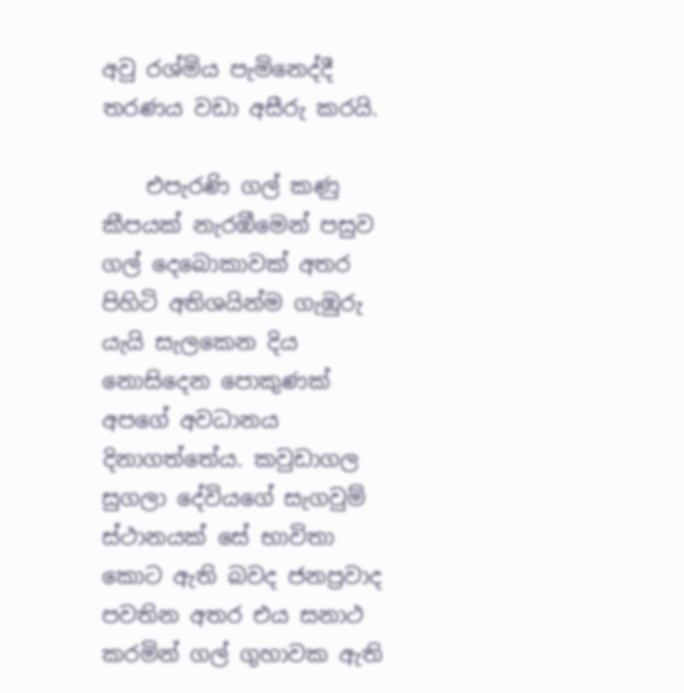අවු රශ්මිය පැමිනෙද්දී තරණය වඩා අසීරු කරයි.

    එපැරණි ගල් කණු කීපයක් නැරඹීමෙන් පසුව ගල් දෙබොකාවක් අතර පිහිටි අතිශයින්ම ගැඹුරු යැයි සැලකෙන දිය නොසිදෙන පොකුණක් අපගේ අවධානය දිනාගත්තේය. කවුඩාගල සුගලා දේවියගේ සැගවුම් ස්ථානයක් සේ භාවිතා කොට ඇති බවද ජනප්‍රවාද පවතින අතර එය සනාථ කරමින් ගල් ගුහාවක ඇති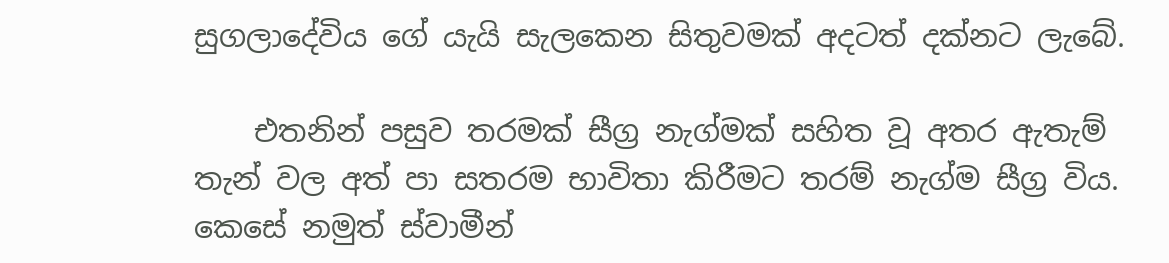සුගලාදේවිය ගේ යැයි සැලකෙන සිතුවමක් අදටත් දක්නට ලැබේ.

    එතනින් පසුව තරමක් සීග්‍ර නැග්මක් සහිත වූ අතර ඇතැම් තැන් වල අත් පා සතරම භාවිතා කිරීමට තරම් නැග්ම සීග්‍ර විය. කෙසේ නමුත් ස්වාමීන්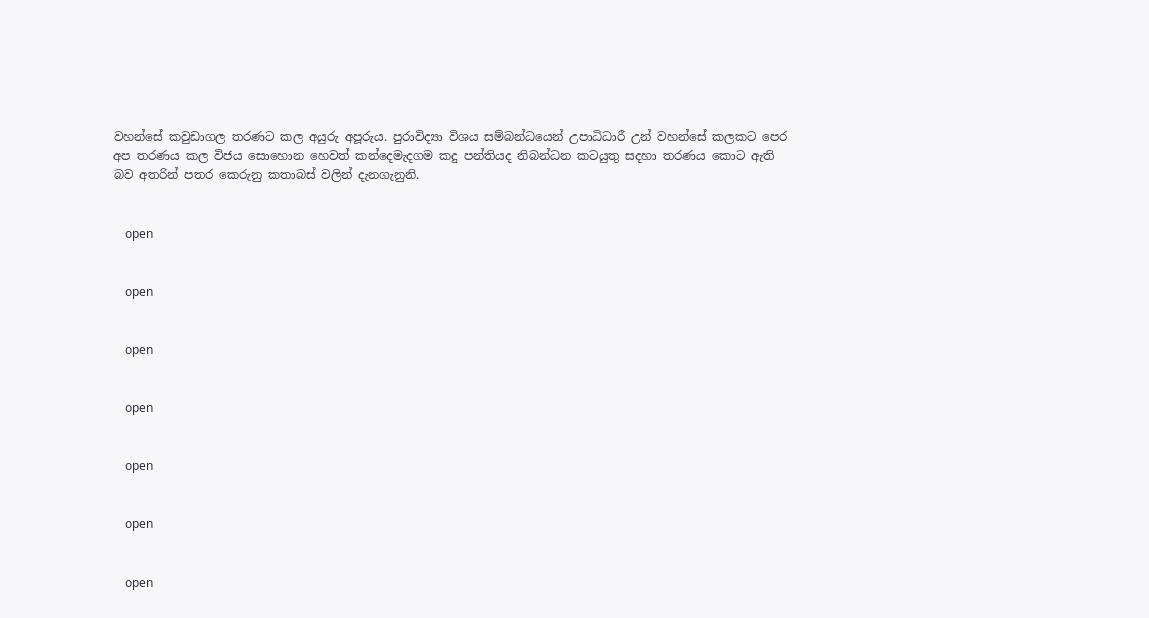වහන්සේ කවුඩාගල තරණට කල අයුරු අපූරුය. පුරාවිද්‍යා විශය සම්බන්ධයෙන් උපාධිධාරී උන් වහන්සේ කලකට පෙර අප තරණය කල විජය සොහොන හෙවත් කන්දෙමැදගම කදු පන්තියද නිබන්ධන කටයුතු සදහා තරණය කොට ඇති බව අතරින් පතර කෙරුනු කතාබස් වලින් දැනගැනුනි.


    open


    open


    open


    open


    open


    open


    open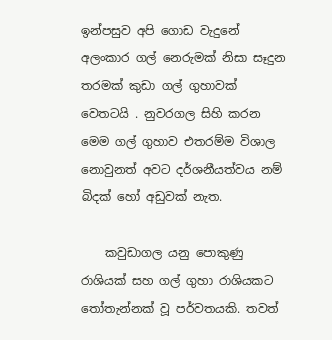ඉන්පසුව අපි ගොඩ වැදුනේ අලංකාර ගල් නෙරුමක් නිසා සෑදුන තරමක් කුඩා ගල් ගුහාවක් වෙතටයි . නුවරගල සිහි කරන මෙම ගල් ගුහාව එතරම්ම විශාල නොවුනත් අවට දර්ශනීයත්වය නම් බිදක් හෝ අඩුවක් නැත.

    කවුඩාගල යනු පොකුණු රාශියක් සහ ගල් ගුහා රාශියකට තෝතැන්නක් වූ පර්වතයකි. තවත්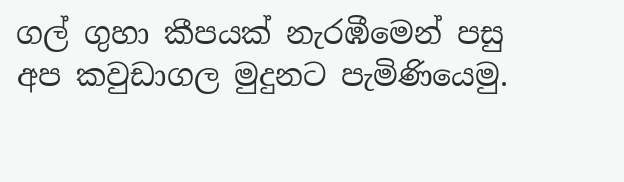ගල් ගුහා කීපයක් නැරඹීමෙන් පසු අප කවුඩාගල මුදුනට පැමිණියෙමු.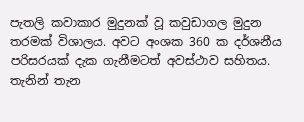පැතලි කවාකාර මුදුනක් වූ කවුඩාගල මුදුන තරමක් විශාලය. අවට අංශක 360 ක දර්ශනීය පරිසරයක් දැක ගැනීමටත් අවස්ථාව සහිතය. තැනින් තැන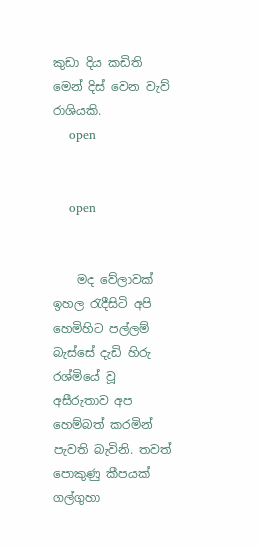කුඩා දිය කඩිති මෙන් දිස් වෙන වැව් රාශියකි.
    open


    open


    මද වේලාවක් ඉහල රැදීසිටි අපි හෙමිහිට පල්ලම් බැස්සේ දැඩි හිරු රශ්මියේ වූ අසීරුතාව අප හෙම්බත් කරමින් පැවති බැවිනි. තවත් පොකුණු කීපයක් ගල්ගුහා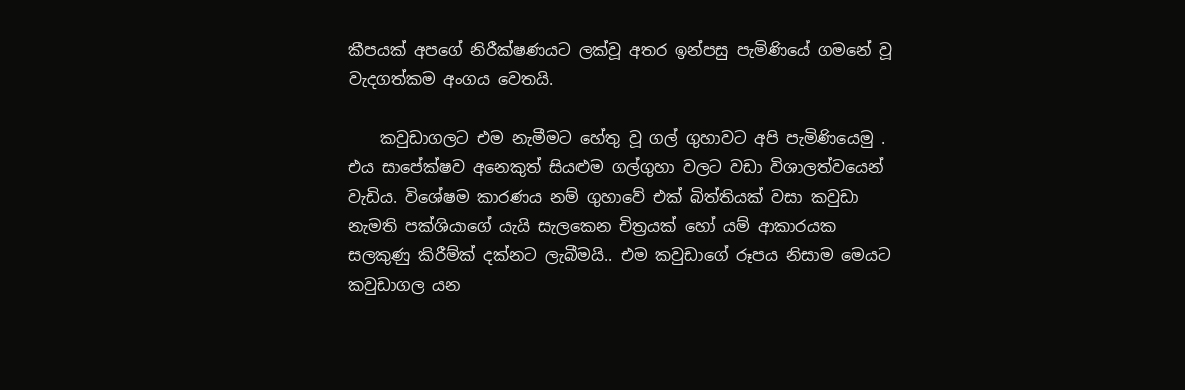කීපයක් අපගේ නිරීක්ෂණයට ලක්වූ අතර ඉන්පසු පැමිණියේ ගමනේ වූ වැදගත්කම අංගය වෙතයි.

    කවුඩාගලට එම නැමීමට හේතු වූ ගල් ගුහාවට අපි පැමිණියෙමු . එය සාපේක්ෂව අනෙකුත් සියළුම ගල්ගුහා වලට වඩා විශාලත්වයෙන් වැඩිය. විශේෂම කාරණය නම් ගුහාවේ එක් බිත්තියක් වසා කවුඩා නැමති පක්ශියාගේ යැයි සැලකෙන චිත්‍රයක් හෝ යම් ආකාරයක සලකුණු කිරීම්ක් දක්නට ලැබීමයි.. එම කවුඩාගේ රූපය නිසාම මෙයට කවුඩාගල යන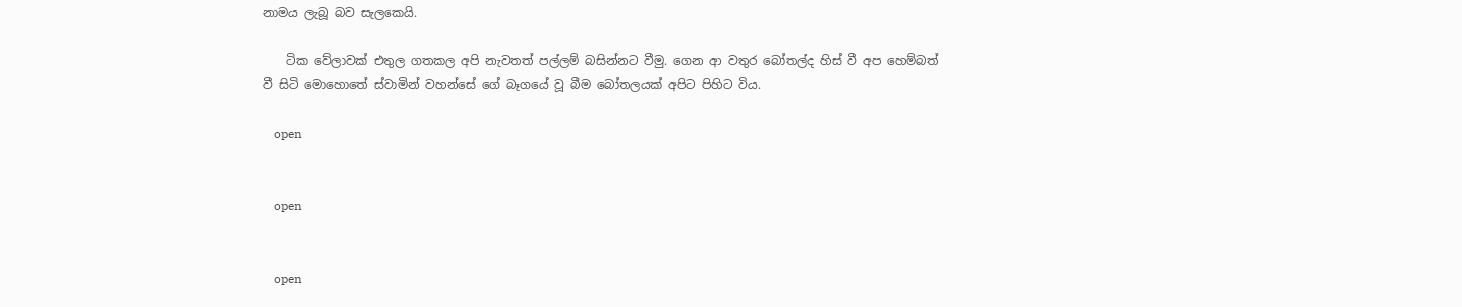නාමය ලැබූ බව සැලකෙයි.

    ටික වේලාවක් එතුල ගතකල අපි නැවතත් පල්ලම් බසින්නට වීමු. ගෙන ආ වතුර බෝතල්ද හිස් වී අප හෙම්බත් වී සිටි මොහොතේ ස්වාමින් වහන්සේ ගේ බෑගයේ වූ බීම බෝතලයක් අපිට පිහිට විය.

    open


    open


    open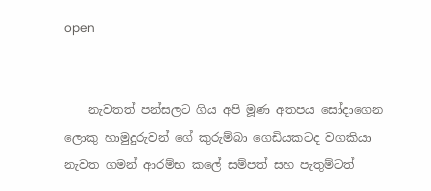open


    නැවතත් පන්සලට ගිය අපි මූණ අතපය සෝදාගෙන ලොකු හාමුදුරුවන් ගේ කුරුම්බා ගෙඩියකටද වගකියා නැවත ගමන් ආරම්භ කලේ සම්පත් සහ පැතුම්ටත්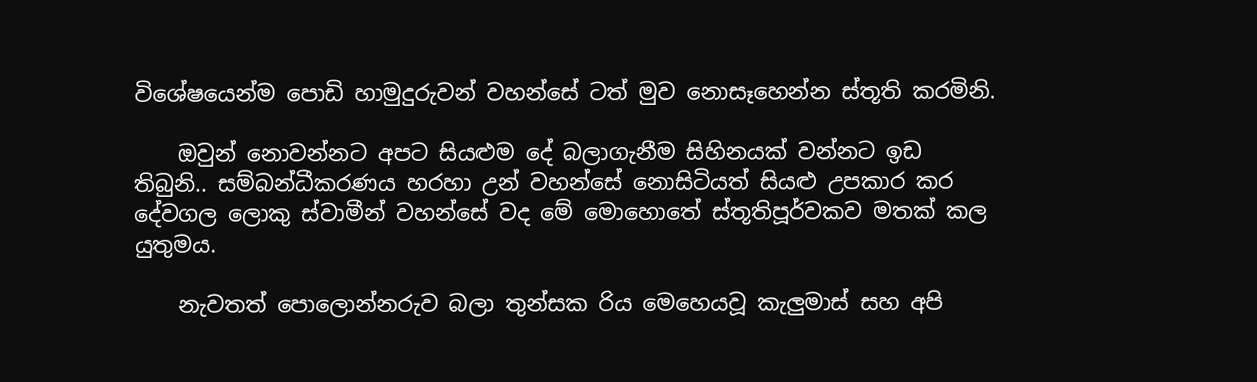විශේෂයෙන්ම පොඩි හාමුදුරුවන් වහන්සේ ටත් මුව නොසෑහෙන්න ස්තූති කරමිනි.

    ඔවුන් නොවන්නට අපට සියළුම දේ බලාගැනීම සිහිනයක් වන්නට ඉඩ තිබුනි.. සම්බන්ධීකරණය හරහා උන් වහන්සේ නොසිටියත් සියළු උපකාර කර දේවගල ලොකු ස්වාමීන් වහන්සේ වද මේ මොහොතේ ස්තූතිපූර්වකව මතක් කල යුතුමය.

    නැවතත් පොලොන්නරුව බලා තුන්සක රිය මෙහෙයවූ කැලුමාස් සහ අපි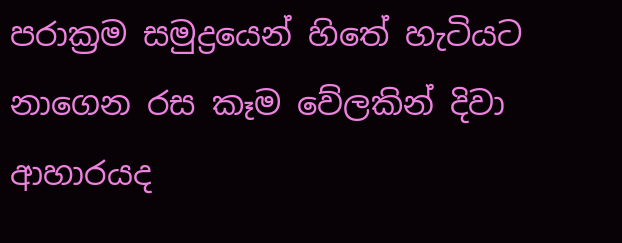පරාක්‍රම සමුද්‍රයෙන් හිතේ හැටියට නාගෙන රස කෑම වේලකින් දිවා ආහාරයද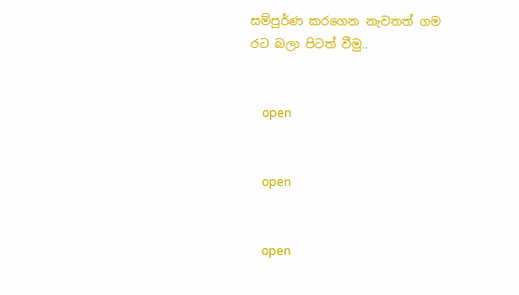සම්පුර්ණ කරගෙන නැවතත් ගම රට බලා පිටත් වීමු..


    open


    open


    open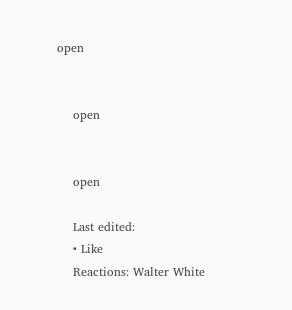open


    open


    open

    Last edited:
    • Like
    Reactions: Walter White